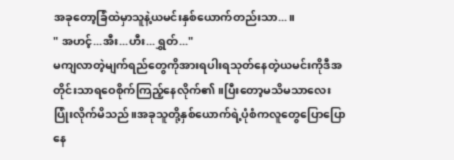အခုတော့ခြံထဲမှာသူနဲ့ယမင်းနှစ်ယောက်တည်းသာ...။
" အဟင့်...အီး...ဟီး...ရွှတ်..."
မကျလာတဲ့မျက်ရည်တွေကိုအားရပါးရသုတ်နေတဲ့ယမင်းကိုဒီအတိုင်းသာရဝေစိုက်ကြည့်နေလိုက်၏။ပြီးတော့မသိမသာလေးပြုံးလိုက်မိသည်။အခုသူတို့နှစ်ယောက်ရဲ့ပုံစံကလူတွေပြောပြောနေ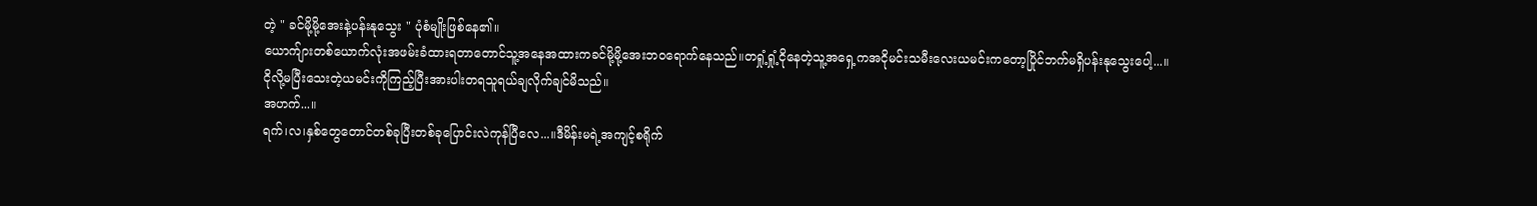တဲ့ " ခင်မို့မို့အေးနဲ့ပန်းနုသွေး " ပုံစံမျိုးဖြစ်နေ၏။
ယောက်ျားတစ်ယောက်လုံးအဖမ်းခံထားရတာတောင်သူ့အနေအထားကခင်မို့မို့အေးဘဝရောက်နေသည်။တရှုံ့ရှုံ့ငိုနေတဲ့သူ့အရှေ့ကအငိုမင်းသမီးလေးယမင်းကတော့ပြိုင်ဘက်မရှိပန်းနုသွေးပေါ့...။
ငိုလို့မပြီးသေးတဲ့ယမင်းကိုကြည့်ပြီးအားပါးတရသူရယ်ချလိုက်ချင်မိသည်။
အဟက်...။
ရက်၊လ၊နှစ်တွေတောင်တစ်ခုပြီးတစ်ခုပြောင်းလဲကုန်ပြီလေ...။ဒီမိန်းမရဲ့အကျင့်စရိုက်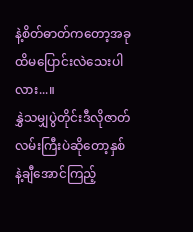နဲ့စိတ်ဓာတ်ကတော့အခုထိမပြောင်းလဲသေးပါလား...။
နွှဲသမျှပွဲတိုင်းဒီလိုဇာတ်လမ်းကြီးပဲဆိုတော့နှစ်နဲ့ချီအောင်ကြည့်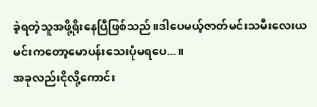ခဲ့ရတဲ့သူအဖို့ရိုးနေပြီဖြစ်သည်။ဒါပေမယ့်ဇာတ်မင်းသမီးလေးယမင်းကတော့မောပန်းသေးပုံမရပေ...။
အခုလည်းငိုလို့ကောင်း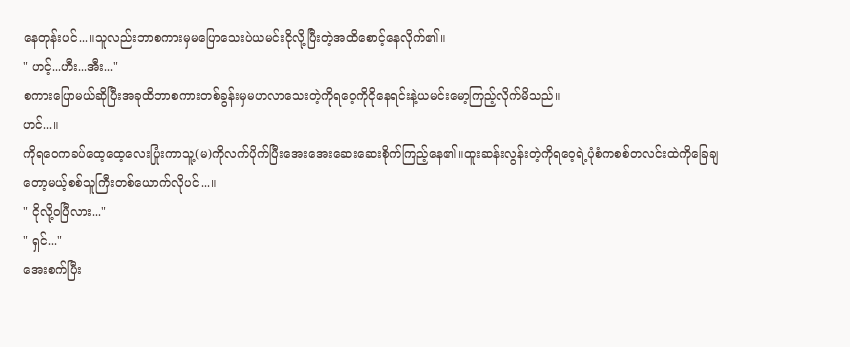နေတုန်းပင်...။သူလည်းဘာစကားမှမပြောသေးပဲယမင်းငိုလို့ပြီးတဲ့အထိစောင့်နေလိုက်၏။
" ဟင့်...ဟီး...အီး..."
စကားပြောမယ်ဆိုပြီးအခုထိဘာစကားတစ်ခွန်းမှမဟလာသေးတဲ့ကိုရဝေ့ကိုငိုနေရင်းနဲ့ယမင်းမော့ကြည့်လိုက်မိသည်။
ဟင်...။
ကိုရဝေကခပ်ထေ့ထေ့လေးပြုံးကာသူ့(မ)ကိုလက်ပိုက်ပြီးအေးအေးဆေးဆေးစိုက်ကြည့်နေ၏။ထူးဆန်းလွန်းတဲ့ကိုရဝေ့ရဲ့ပုံစံကစစ်တလင်းထဲကိုခြေချတော့မယ့်စစ်သူကြီးတစ်ယောက်လိုပင်...။
" ငိုလို့ဝပြီလား..."
" ရှင်..."
အေးစက်ပြီး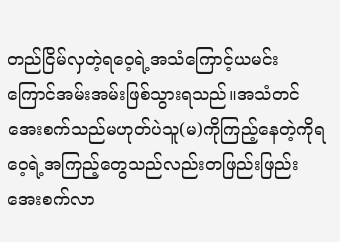တည်ငြိမ်လှတဲ့ရဝေ့ရဲ့အသံကြောင့်ယမင်းကြောင်အမ်းအမ်းဖြစ်သွားရသည်။အသံတင်အေးစက်သည်မဟုတ်ပဲသူ(မ)ကိုကြည့်နေတဲ့ကိုရဝေ့ရဲ့အကြည့်တွေသည်လည်းတဖြည်းဖြည်းအေးစက်လာ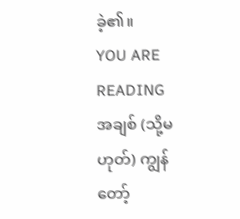ခဲ့၏။
YOU ARE READING
အချစ် (သို့မဟုတ်) ကျွန်တော့်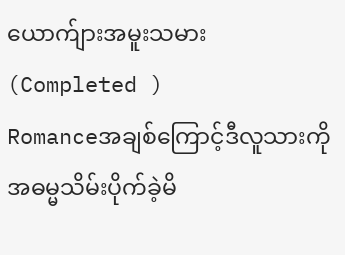ယောက်ျားအမူးသမား (Completed )
Romanceအချစ်ကြောင့်ဒီလူသားကိုအဓမ္မသိမ်းပိုက်ခဲ့မိ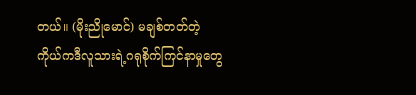တယ်။ (မိုးညိုမောင်) မချစ်တတ်တဲ့ကိုယ်ကဒီလူသားရဲ့ဂရုစိုက်ကြင်နာမှုတွေ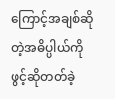ကြောင့်အချစ်ဆိုတဲ့အဓိပ္ပါယ်ကိုဖွင့်ဆိုတတ်ခဲ့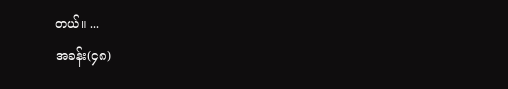တယ်။ ...
အခန်း(၄၈)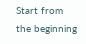Start from the beginning